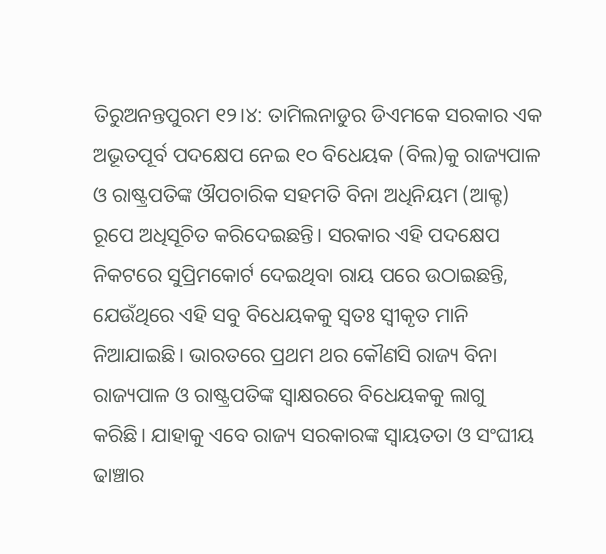ତିରୁଅନନ୍ତପୁରମ ୧୨।୪: ତାମିଲନାଡୁର ଡିଏମକେ ସରକାର ଏକ ଅଭୂତପୂର୍ବ ପଦକ୍ଷେପ ନେଇ ୧୦ ବିଧେୟକ (ବିଲ)କୁ ରାଜ୍ୟପାଳ ଓ ରାଷ୍ଟ୍ରପତିଙ୍କ ଔପଚାରିକ ସହମତି ବିନା ଅଧିନିୟମ (ଆକ୍ଟ) ରୂପେ ଅଧିସୂଚିତ କରିଦେଇଛନ୍ତି। ସରକାର ଏହି ପଦକ୍ଷେପ ନିକଟରେ ସୁପ୍ରିମକୋର୍ଟ ଦେଇଥିବା ରାୟ ପରେ ଉଠାଇଛନ୍ତି, ଯେଉଁଥିରେ ଏହି ସବୁ ବିଧେୟକକୁ ସ୍ୱତଃ ସ୍ୱୀକୃତ ମାନି ନିଆଯାଇଛି। ଭାରତରେ ପ୍ରଥମ ଥର କୌଣସି ରାଜ୍ୟ ବିନା ରାଜ୍ୟପାଳ ଓ ରାଷ୍ଟ୍ରପତିଙ୍କ ସ୍ୱାକ୍ଷରରେ ବିଧେୟକକୁ ଲାଗୁ କରିଛି। ଯାହାକୁ ଏବେ ରାଜ୍ୟ ସରକାରଙ୍କ ସ୍ୱାୟତତା ଓ ସଂଘୀୟ ଢାଞ୍ଚାର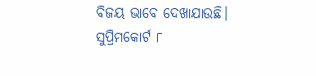ବିଜୟ ଭାବେ ଦେଖାଯାଉଛି।
ସୁପ୍ରିମକୋର୍ଟ ୮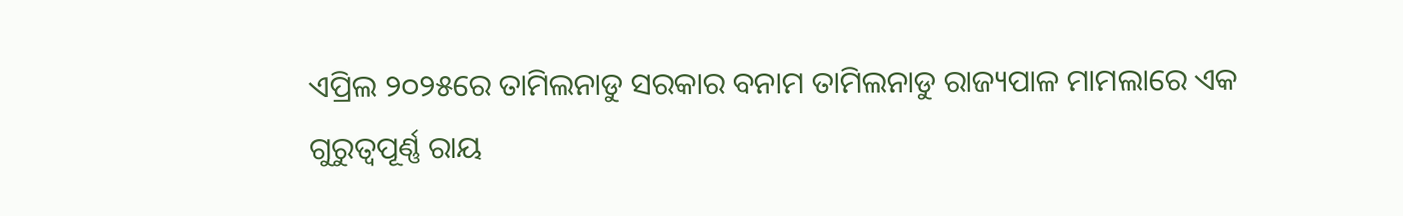ଏପ୍ରିଲ ୨୦୨୫ରେ ତାମିଲନାଡୁ ସରକାର ବନାମ ତାମିଲନାଡୁ ରାଜ୍ୟପାଳ ମାମଲାରେ ଏକ ଗୁରୁତ୍ୱପୂର୍ଣ୍ଣ ରାୟ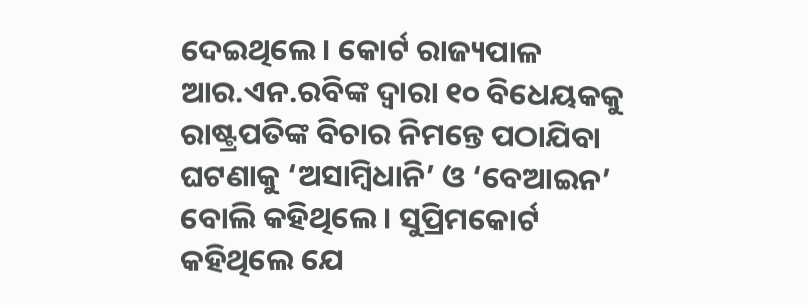ଦେଇଥିଲେ। କୋର୍ଟ ରାଜ୍ୟପାଳ ଆର.ଏନ.ରବିଙ୍କ ଦ୍ୱାରା ୧୦ ବିଧେୟକକୁ ରାଷ୍ଟ୍ରପତିଙ୍କ ବିଚାର ନିମନ୍ତେ ପଠାଯିବା ଘଟଣାକୁ ‘ଅସାମ୍ବିଧାନି’ ଓ ‘ବେଆଇନ’ ବୋଲି କହିଥିଲେ। ସୁପ୍ରିମକୋର୍ଟ କହିଥିଲେ ଯେ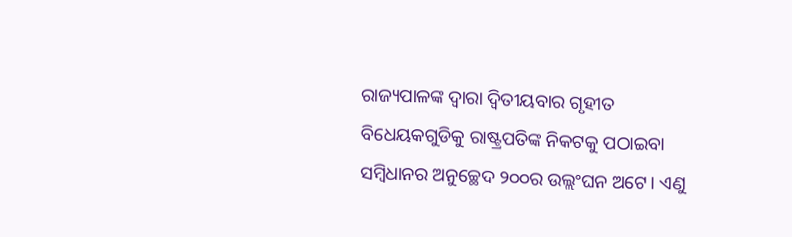ରାଜ୍ୟପାଳଙ୍କ ଦ୍ୱାରା ଦ୍ୱିତୀୟବାର ଗୃହୀତ ବିଧେୟକଗୁଡିକୁ ରାଷ୍ଟ୍ରପତିଙ୍କ ନିକଟକୁ ପଠାଇବା ସମ୍ବିଧାନର ଅନୁଚ୍ଛେଦ ୨୦୦ର ଉଲ୍ଲଂଘନ ଅଟେ। ଏଣୁ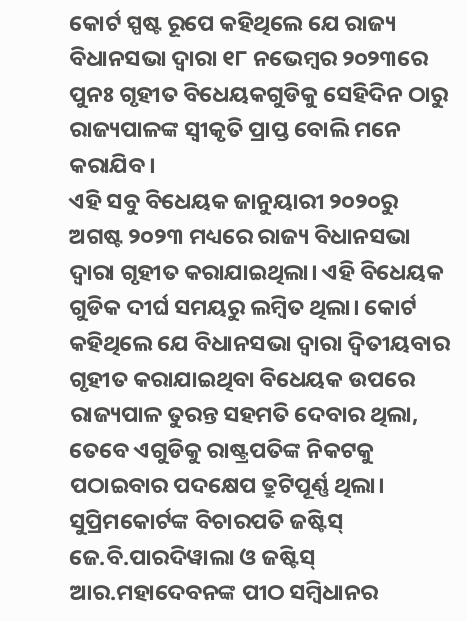କୋର୍ଟ ସ୍ପଷ୍ଟ ରୂପେ କହିଥିଲେ ଯେ ରାଜ୍ୟ ବିଧାନସଭା ଦ୍ୱାରା ୧୮ ନଭେମ୍ବର ୨୦୨୩ରେ ପୁନଃ ଗୃହୀତ ବିଧେୟକଗୁଡିକୁ ସେହିଦିନ ଠାରୁ ରାଜ୍ୟପାଳଙ୍କ ସ୍ୱୀକୃତି ପ୍ରାପ୍ତ ବୋଲି ମନେ କରାଯିବ।
ଏହି ସବୁ ବିଧେୟକ ଜାନୁୟାରୀ ୨୦୨୦ରୁ ଅଗଷ୍ଟ ୨୦୨୩ ମଧ୍ୟରେ ରାଜ୍ୟ ବିଧାନସଭା ଦ୍ୱାରା ଗୃହୀତ କରାଯାଇଥିଲା। ଏହି ବିଧେୟକ ଗୁଡିକ ଦୀର୍ଘ ସମୟରୁ ଲମ୍ବିତ ଥିଲା। କୋର୍ଟ କହିଥିଲେ ଯେ ବିଧାନସଭା ଦ୍ୱାରା ଦ୍ୱିତୀୟବାର ଗୃହୀତ କରାଯାଇଥିବା ବିଧେୟକ ଉପରେ ରାଜ୍ୟପାଳ ତୁରନ୍ତ ସହମତି ଦେବାର ଥିଲା, ତେବେ ଏଗୁଡିକୁ ରାଷ୍ଟ୍ରପତିଙ୍କ ନିକଟକୁ ପଠାଇବାର ପଦକ୍ଷେପ ତ୍ରୁଟିପୂର୍ଣ୍ଣ ଥିଲା। ସୁପ୍ରିମକୋର୍ଟଙ୍କ ବିଚାରପତି ଜଷ୍ଟିସ୍ ଜେ.ବି.ପାରଦିୱାଲା ଓ ଜଷ୍ଟିସ୍ ଆର.ମହାଦେବନଙ୍କ ପୀଠ ସମ୍ବିଧାନର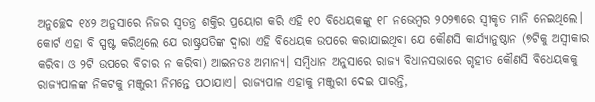ଅନୁଚ୍ଛେଦ ୧୪୨ ଅନୁସାରେ ନିଜର ସ୍ୱତନ୍ତ୍ର ଶକ୍ତିର ପ୍ରୟୋଗ କରି ଏହି ୧୦ ବିଧେୟକଙ୍କୁ ୧୮ ନଭେମ୍ବର ୨୦୨୩ରେ ସ୍ୱୀକୃତ ମାନି ନେଇଥିଲେ।
କୋର୍ଟ ଏହା ବି ସ୍ପଷ୍ଟ କରିଥିଲେ ଯେ ରାଷ୍ଟ୍ରପତିଙ୍କ ଦ୍ୱାରା ଏହି ବିଧେୟକ ଉପରେ କରାଯାଇଥିବା ଯେ କୌଣସି କାର୍ଯ୍ୟାନୁଷ୍ଠାନ (୭ଟିକୁ ଅସ୍ୱୀକାର କରିବା ଓ ୨ଟି ଉପରେ ବିଚାର ନ କରିବା) ଆଇନତଃ ଅମାନ୍ୟ। ସମ୍ବିଧାନ ଅନୁସାରେ ରାଜ୍ୟ ବିଧାନସଭାରେ ଗୃହୀତ କୌଣସି ବିଧେୟକକୁ ରାଜ୍ୟପାଳଙ୍କ ନିକଟକୁ ମଞ୍ଜୁରୀ ନିମନ୍ତେ ପଠାଯାଏ। ରାଜ୍ୟପାଳ ଏହାକୁ ମଞ୍ଜୁରୀ ଦେଇ ପାରନ୍ତି,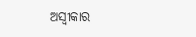ଅସ୍ୱୀକାର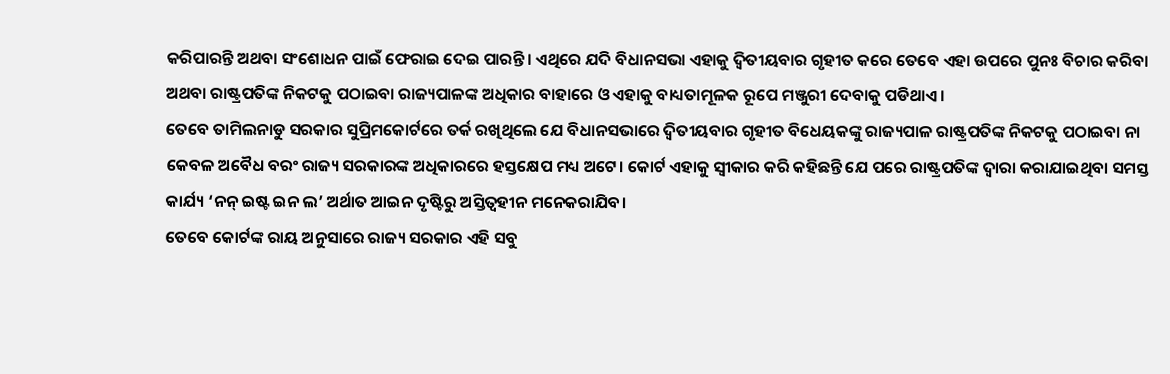କରିପାରନ୍ତି ଅଥବା ସଂଶୋଧନ ପାଇଁ ଫେରାଇ ଦେଇ ପାରନ୍ତି। ଏଥିରେ ଯଦି ବିଧାନସଭା ଏହାକୁ ଦ୍ୱିତୀୟବାର ଗୃହୀତ କରେ ତେବେ ଏହା ଉପରେ ପୁନଃ ବିଚାର କରିବା ଅଥବା ରାଷ୍ଟ୍ରପତିଙ୍କ ନିକଟକୁ ପଠାଇବା ରାଜ୍ୟପାଳଙ୍କ ଅଧିକାର ବାହାରେ ଓ ଏହାକୁ ବାଧ୍ୟତାମୂଳକ ରୂପେ ମଞ୍ଜୁରୀ ଦେବାକୁ ପଡିଥାଏ।
ତେବେ ତାମିଲନାଡୁ ସରକାର ସୁପ୍ରିମକୋର୍ଟରେ ତର୍କ ରଖିଥିଲେ ଯେ ବିଧାନସଭାରେ ଦ୍ୱିତୀୟବାର ଗୃହୀତ ବିଧେୟକଙ୍କୁ ରାଜ୍ୟପାଳ ରାଷ୍ଟ୍ରପତିଙ୍କ ନିକଟକୁ ପଠାଇବା ନା କେବଳ ଅବୈଧ ବରଂ ରାଜ୍ୟ ସରକାରଙ୍କ ଅଧିକାରରେ ହସ୍ତକ୍ଷେପ ମଧ୍ୟ ଅଟେ। କୋର୍ଟ ଏହାକୁ ସ୍ୱୀକାର କରି କହିଛନ୍ତି ଯେ ପରେ ରାଷ୍ଟ୍ରପତିଙ୍କ ଦ୍ୱାରା କରାଯାଇଥିବା ସମସ୍ତ କାର୍ଯ୍ୟ ‘ନନ୍ ଇଷ୍ଟ ଇନ ଲ’ ଅର୍ଥାତ ଆଇନ ଦୃଷ୍ଟିରୁ ଅସ୍ତିତ୍ୱହୀନ ମନେକରାଯିବ।
ତେବେ କୋର୍ଟଙ୍କ ରାୟ ଅନୁସାରେ ରାଜ୍ୟ ସରକାର ଏହି ସବୁ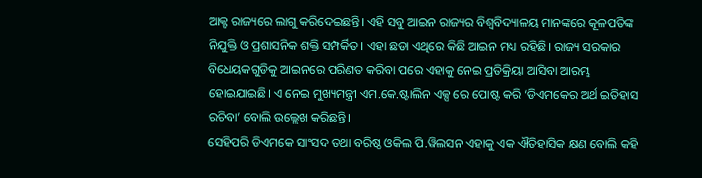ଆକ୍ଟ ରାଜ୍ୟରେ ଲାଗୁ କରିଦେଇଛନ୍ତି। ଏହି ସବୁ ଆଇନ ରାଜ୍ୟର ବିଶ୍ୱବିଦ୍ୟାଳୟ ମାନଙ୍କରେ କୂଳପତିଙ୍କ ନିଯୁକ୍ତି ଓ ପ୍ରଶାସନିକ ଶକ୍ତି ସମ୍ପର୍କିତ। ଏହା ଛଡା ଏଥିରେ କିଛି ଆଇନ ମଧ୍ୟ ରହିଛି। ରାଜ୍ୟ ସରକାର ବିଧେୟକଗୁଡିକୁ ଆଇନରେ ପରିଣତ କରିବା ପରେ ଏହାକୁ ନେଇ ପ୍ରତିକ୍ରିୟା ଆସିବା ଆରମ୍ଭ ହୋଇଯାଇଛି। ଏ ନେଇ ମୁଖ୍ୟମନ୍ତ୍ରୀ ଏମ.କେ.ଷ୍ଟାଲିନ ଏକ୍ସ ରେ ପୋଷ୍ଟ କରି ‘ଡିଏମକେର ଅର୍ଥ ଇତିହାସ ରଚିବା’ ବୋଲି ଉଲ୍ଲେଖ କରିଛନ୍ତି।
ସେହିପରି ଡିଏମକେ ସାଂସଦ ତଥା ବରିଷ୍ଠ ଓକିଲ ପି.ୱିଲସନ ଏହାକୁ ଏକ ଐତିହାସିକ କ୍ଷଣ ବୋଲି କହି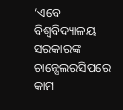‘ଏବେ ବିଶ୍ୱବିଦ୍ୟାଳୟ ସରକାରଙ୍କ ଚାନ୍ସେଲରସିପରେ କାମ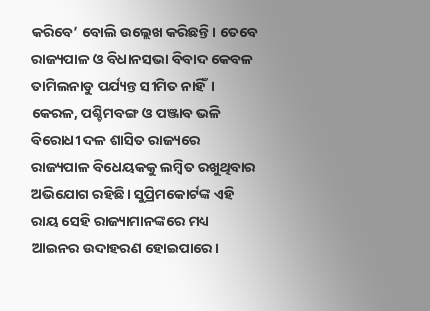କରିବେ’ ବୋଲି ଉଲ୍ଲେଖ କରିଛନ୍ତି। ତେବେ ରାଜ୍ୟପାଳ ଓ ବିଧାନସଭା ବିବାଦ କେବଳ ତାମିଲନାଡୁ ପର୍ଯ୍ୟନ୍ତ ସୀମିତ ନାହିଁ। କେରଳ, ପଶ୍ଚିମବଙ୍ଗ ଓ ପଞ୍ଜାବ ଭଳି ବିରୋଧୀ ଦଳ ଶାସିତ ରାଜ୍ୟରେ ରାଜ୍ୟପାଳ ବିଧେୟକକୁ ଲମ୍ବିତ ରଖୁଥିବାର ଅଭିଯୋଗ ରହିଛି। ସୁପ୍ରିମକୋର୍ଟଙ୍କ ଏହି ରାୟ ସେହି ରାଜ୍ୟାମାନଙ୍କରେ ମଧ୍ୟ ଆଇନର ଉଦାହରଣ ହୋଇପାରେ।